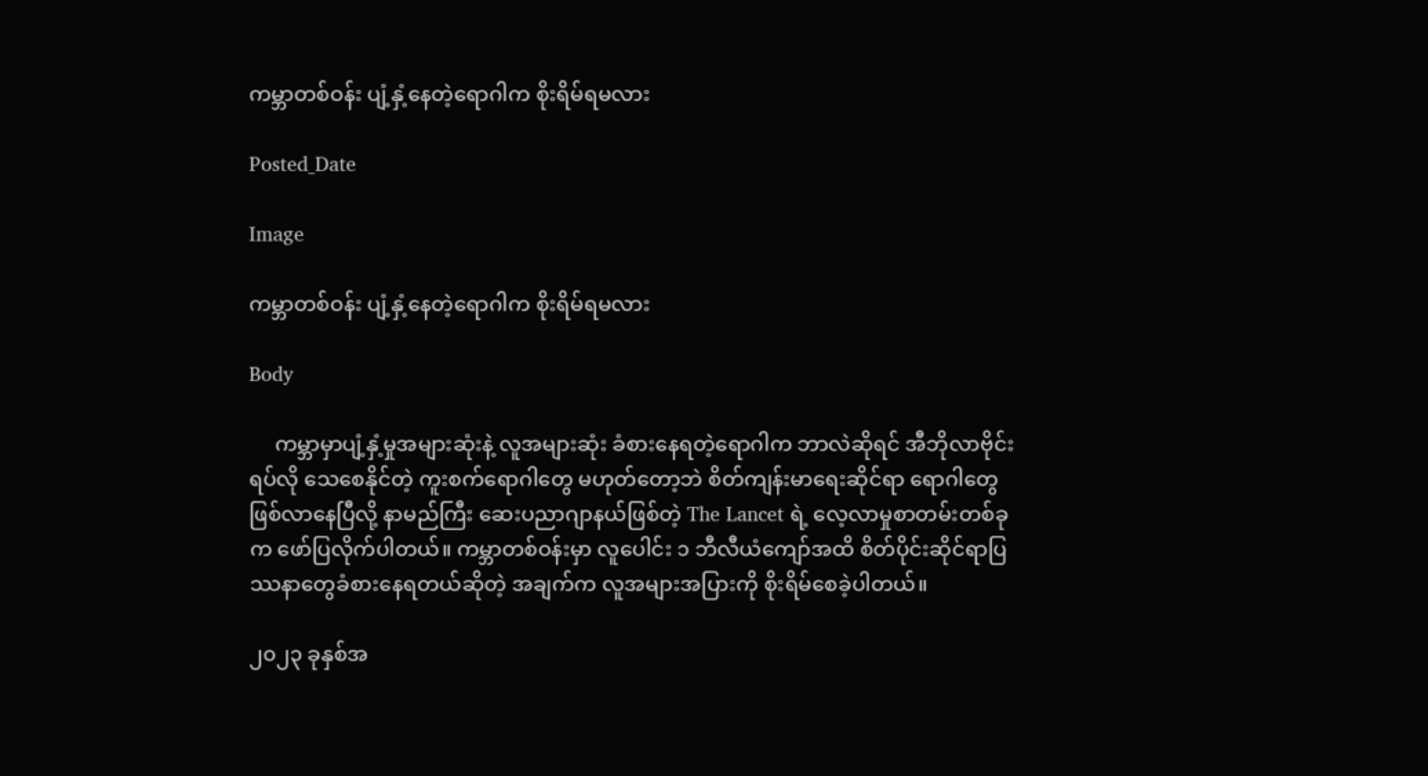ကမ္ဘာတစ်ဝန်း ပျံ့နှံ့နေတဲ့ရောဂါက စိုးရိမ်ရမလား

Posted_Date

Image

ကမ္ဘာတစ်ဝန်း ပျံ့နှံ့နေတဲ့ရောဂါက စိုးရိမ်ရမလား

Body

     ကမ္ဘာမှာပျံ့နှံ့မှုအများဆုံးနဲ့ လူအများဆုံး ခံစားနေရတဲ့ရောဂါက ဘာလဲဆိုရင် အီဘိုလာဗိုင်းရပ်လို သေစေနိုင်တဲ့ ကူးစက်ရောဂါတွေ မဟုတ်တော့ဘဲ စိတ်ကျန်းမာရေးဆိုင်ရာ ရောဂါတွေဖြစ်လာနေပြီလို့ နာမည်ကြီး ဆေးပညာဂျာနယ်ဖြစ်တဲ့ The Lancet ရဲ့ လေ့လာမှုစာတမ်းတစ်ခုက ဖော်ပြလိုက်ပါတယ်။ ကမ္ဘာတစ်ဝန်းမှာ လူပေါင်း ၁ ဘီလီယံကျော်အထိ စိတ်ပိုင်းဆိုင်ရာပြဿနာတွေခံစားနေရတယ်ဆိုတဲ့ အချက်က လူအများအပြားကို စိုးရိမ်စေခဲ့ပါတယ်။

၂၀၂၃ ခုနှစ်အ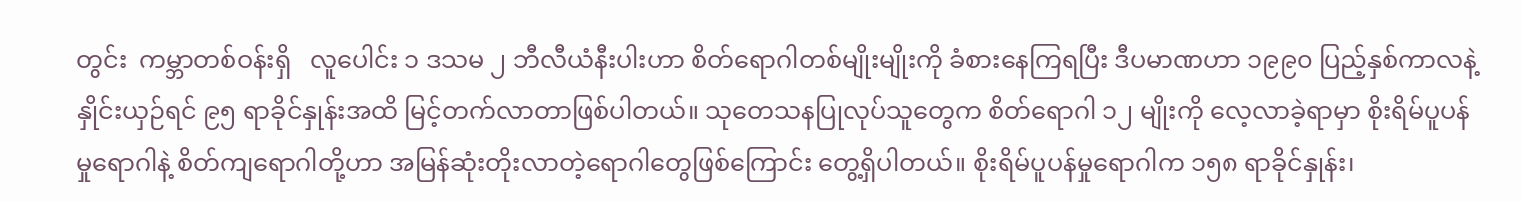တွင်း  ကမ္ဘာတစ်ဝန်းရှိ   လူပေါင်း ၁ ဒသမ ၂ ဘီလီယံနီးပါးဟာ စိတ်ရောဂါတစ်မျိုးမျိုးကို ခံစားနေကြရပြီး ဒီပမာဏဟာ ၁၉၉၀ ပြည့်နှစ်ကာလနဲ့နှိုင်းယှဉ်ရင် ၉၅ ရာခိုင်နှုန်းအထိ မြင့်တက်လာတာဖြစ်ပါတယ်။ သုတေသနပြုလုပ်သူတွေက စိတ်ရောဂါ ၁၂ မျိုးကို လေ့လာခဲ့ရာမှာ စိုးရိမ်ပူပန်မှုရောဂါနဲ့ စိတ်ကျရောဂါတို့ဟာ အမြန်ဆုံးတိုးလာတဲ့ရောဂါတွေဖြစ်ကြောင်း တွေ့ရှိပါတယ်။ စိုးရိမ်ပူပန်မှုရောဂါက ၁၅၈ ရာခိုင်နှုန်း၊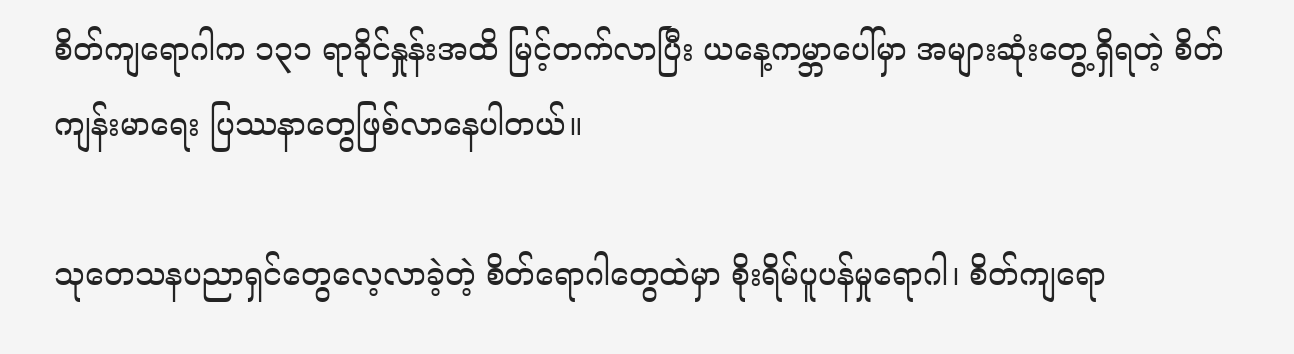စိတ်ကျရောဂါက ၁၃၁ ရာခိုင်နှုန်းအထိ မြင့်တက်လာပြီး ယနေ့ကမ္ဘာပေါ်မှာ အများဆုံးတွေ့ရှိရတဲ့ စိတ်ကျန်းမာရေး ပြဿနာတွေဖြစ်လာနေပါတယ်။

သုတေသနပညာရှင်တွေလေ့လာခဲ့တဲ့ စိတ်ရောဂါတွေထဲမှာ စိုးရိမ်ပူပန်မှုရောဂါ၊ စိတ်ကျရော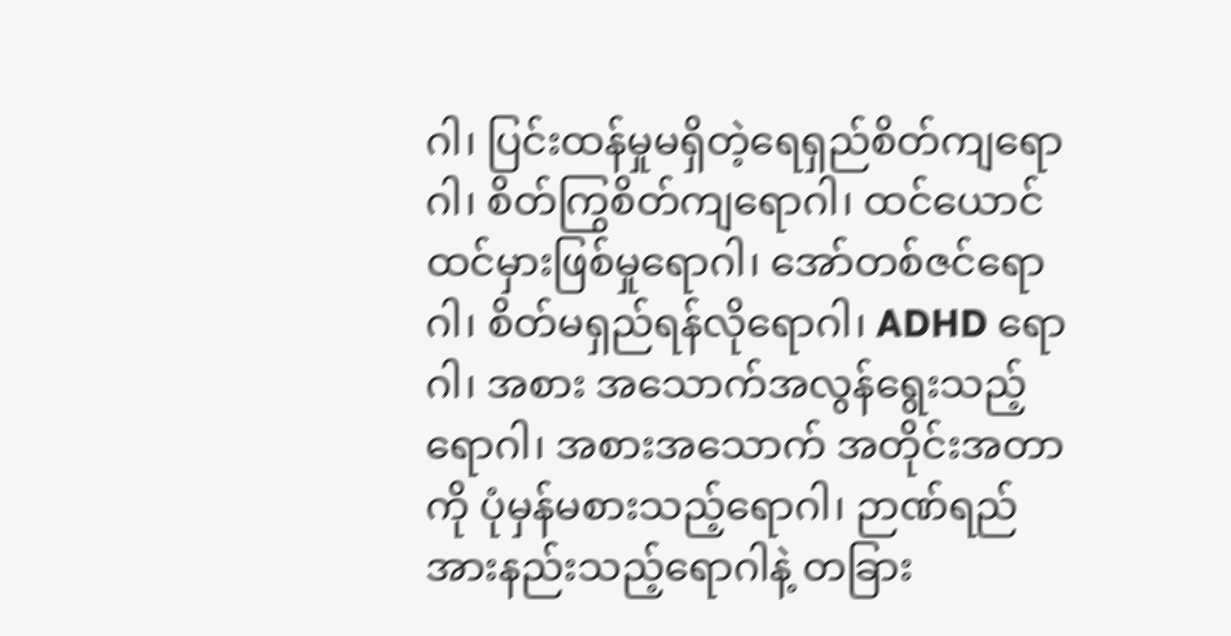ဂါ၊ ပြင်းထန်မှုမရှိတဲ့ရေရှည်စိတ်ကျရောဂါ၊ စိတ်ကြွစိတ်ကျရောဂါ၊ ထင်ယောင်ထင်မှားဖြစ်မှုရောဂါ၊ အော်တစ်ဇင်ရောဂါ၊ စိတ်မရှည်ရန်လိုရောဂါ၊ ADHD ရောဂါ၊ အစား အသောက်အလွန်ရွေးသည့်ရောဂါ၊ အစားအသောက် အတိုင်းအတာကို ပုံမှန်မစားသည့်ရောဂါ၊ ဉာဏ်ရည်အားနည်းသည့်ရောဂါနဲ့ တခြား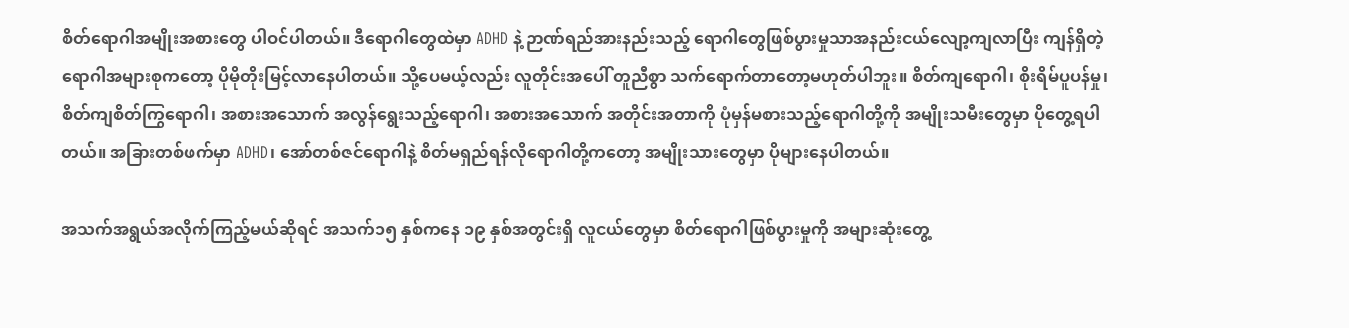စိတ်ရောဂါအမျိုးအစားတွေ ပါဝင်ပါတယ်။ ဒီရောဂါတွေထဲမှာ ADHD နဲ့ ဉာဏ်ရည်အားနည်းသည့် ရောဂါတွေဖြစ်ပွားမှုသာအနည်းငယ်လျော့ကျလာပြီး ကျန်ရှိတဲ့ရောဂါအများစုကတော့ ပိုမိုတိုးမြင့်လာနေပါတယ်။ သို့ပေမယ့်လည်း လူတိုင်းအပေါ် တူညီစွာ သက်ရောက်တာတော့မဟုတ်ပါဘူး။ စိတ်ကျရောဂါ၊ စိုးရိမ်ပူပန်မှု၊ စိတ်ကျစိတ်ကြွရောဂါ၊ အစားအသောက် အလွန်ရွေးသည့်ရောဂါ၊ အစားအသောက် အတိုင်းအတာကို ပုံမှန်မစားသည့်ရောဂါတို့ကို အမျိုးသမီးတွေမှာ ပိုတွေ့ရပါတယ်။ အခြားတစ်ဖက်မှာ ADHD၊ အော်တစ်ဇင်ရောဂါနဲ့ စိတ်မရှည်ရန်လိုရောဂါတို့ကတော့ အမျိုးသားတွေမှာ ပိုများနေပါတယ်။

အသက်အရွယ်အလိုက်ကြည့်မယ်ဆိုရင် အသက်၁၅ နှစ်ကနေ ၁၉ နှစ်အတွင်းရှိ လူငယ်တွေမှာ စိတ်ရောဂါဖြစ်ပွားမှုကို အများဆုံးတွေ့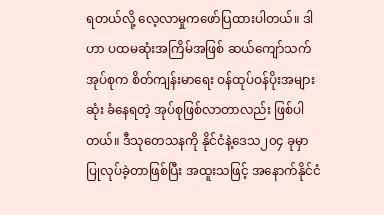ရတယ်လို့ လေ့လာမှုကဖော်ပြထားပါတယ်။ ဒါဟာ ပထမဆုံးအကြိမ်အဖြစ် ဆယ်ကျော်သက်အုပ်စုက စိတ်ကျန်းမာရေး ဝန်ထုပ်ဝန်ပိုးအများဆုံး ခံနေရတဲ့ အုပ်စုဖြစ်လာတာလည်း ဖြစ်ပါတယ်။ ဒီသုတေသနကို နိုင်ငံနဲ့ဒေသ၂၀၄ ခုမှာ ပြုလုပ်ခဲ့တာဖြစ်ပြီး အထူးသဖြင့် အနောက်နိုင်ငံ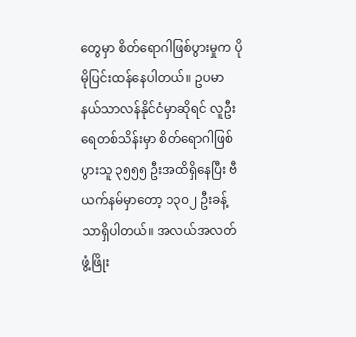တွေမှာ စိတ်ရောဂါဖြစ်ပွားမှုက ပိုမိုပြင်းထန်နေပါတယ်။ ဥပမာ နယ်သာလန်နိုင်ငံမှာဆိုရင် လူဦးရေတစ်သိန်းမှာ စိတ်ရောဂါဖြစ်ပွားသူ ၃၅၅၅ ဦးအထိရှိနေပြီး ဗီယက်နမ်မှာတော့ ၁၃၀၂ ဦးခန့်သာရှိပါတယ်။ အလယ်အလတ်ဖွံ့ဖြိုး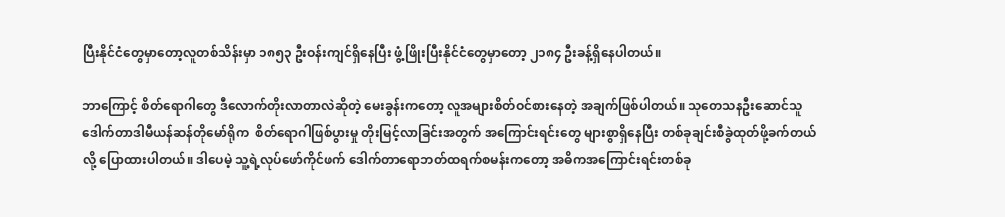ပြီးနိုင်ငံတွေမှာတော့လူတစ်သိန်းမှာ ၁၈၅၃ ဦးဝန်းကျင်ရှိနေပြီး ဖွံ့ဖြိုးပြီးနိုင်ငံတွေမှာတော့ ၂၁၈၄ ဦးခန့်ရှိနေပါတယ်။

ဘာကြောင့် စိတ်ရောဂါတွေ ဒီလောက်တိုးလာတာလဲဆိုတဲ့ မေးခွန်းကတော့ လူအများစိတ်ဝင်စားနေတဲ့ အချက်ဖြစ်ပါတယ်။ သုတေသနဦးဆောင်သူ ဒေါက်တာဒါမီယန်ဆန်တိုမော်ရိုက  စိတ်ရောဂါဖြစ်ပွားမှု တိုးမြင့်လာခြင်းအတွက် အကြောင်းရင်းတွေ များစွာရှိနေပြီး တစ်ခုချင်းစီခွဲထုတ်ဖို့ခက်တယ်လို့ ပြောထားပါတယ်။ ဒါပေမဲ့ သူ့ရဲ့လုပ်ဖော်ကိုင်ဖက် ဒေါက်တာရောဘတ်ထရက်စမန်းကတော့ အဓိကအကြောင်းရင်းတစ်ခု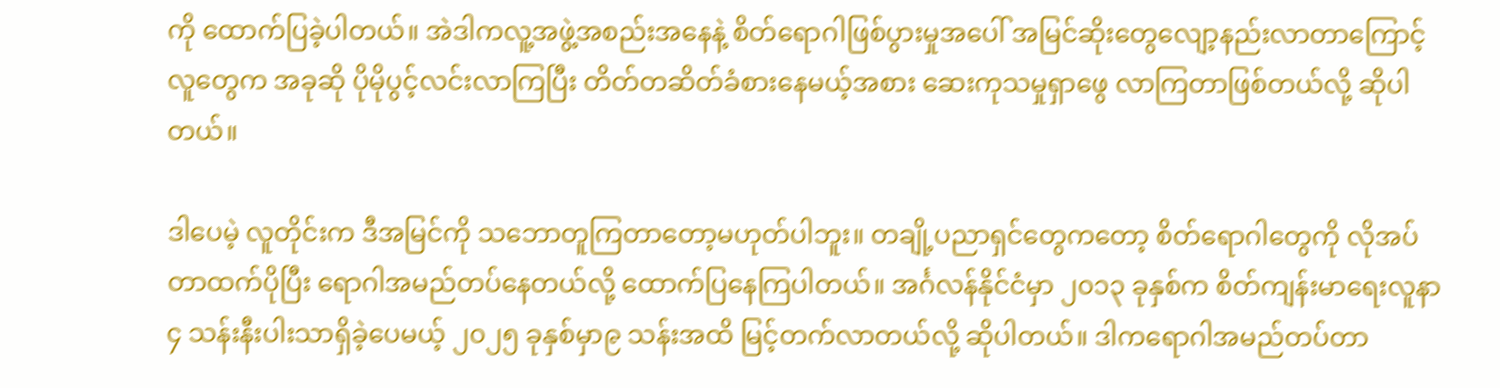ကို ထောက်ပြခဲ့ပါတယ်။ အဲဒါကလူ့အဖွဲ့အစည်းအနေနဲ့ စိတ်ရောဂါဖြစ်ပွားမှုအပေါ် အမြင်ဆိုးတွေလျော့နည်းလာတာကြောင့် လူတွေက အခုဆို ပိုမိုပွင့်လင်းလာကြပြီး တိတ်တဆိတ်ခံစားနေမယ့်အစား ဆေးကုသမှုရှာဖွေ လာကြတာဖြစ်တယ်လို့ ဆိုပါတယ်။

ဒါပေမဲ့ လူတိုင်းက ဒီအမြင်ကို သဘောတူကြတာတော့မဟုတ်ပါဘူး။ တချို့ပညာရှင်တွေကတော့ စိတ်ရောဂါတွေကို လိုအပ်တာထက်ပိုပြီး ရောဂါအမည်တပ်နေတယ်လို့ ထောက်ပြနေကြပါတယ်။ အင်္ဂလန်နိုင်ငံမှာ ၂၀၁၃ ခုနှစ်က စိတ်ကျန်းမာရေးလူနာ ၄ သန်းနီးပါးသာရှိခဲ့ပေမယ့် ၂၀၂၅ ခုနှစ်မှာ၉ သန်းအထိ မြင့်တက်လာတယ်လို့ ဆိုပါတယ်။ ဒါကရောဂါအမည်တပ်တာ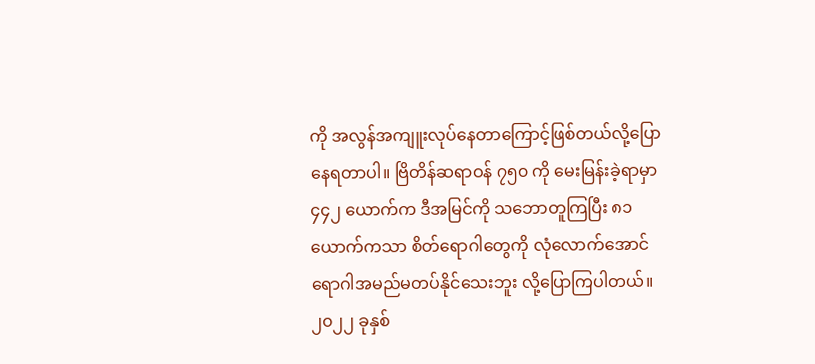ကို အလွန်အကျူးလုပ်နေတာကြောင့်ဖြစ်တယ်လို့ပြောနေရတာပါ။ ဗြိတိန်ဆရာဝန် ၇၅၀ ကို မေးမြန်းခဲ့ရာမှာ ၄၄၂ ယောက်က ဒီအမြင်ကို သဘောတူကြပြီး ၈၁ ယောက်ကသာ စိတ်ရောဂါတွေကို လုံလောက်အောင် ရောဂါအမည်မတပ်နိုင်သေးဘူး လို့ပြောကြပါတယ်။ ၂၀၂၂ ခုနှစ်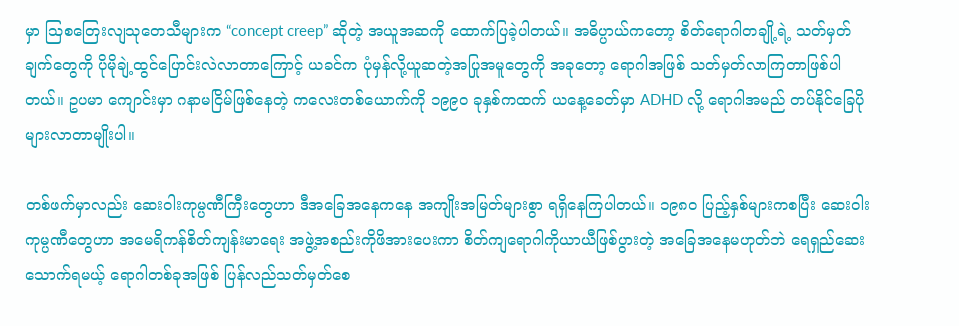မှာ ဩစတြေးလျသုတေသီများက “concept creep” ဆိုတဲ့ အယူအဆကို ထောက်ပြခဲ့ပါတယ်။ အဓိပ္ပာယ်ကတော့ စိတ်ရောဂါတချို့ရဲ့ သတ်မှတ်ချက်တွေကို ပိုမိုချဲ့ထွင်ပြောင်းလဲလာတာကြောင့် ယခင်က ပုံမှန်လို့ယူဆတဲ့အပြုအမူတွေကို အခုတော့ ရောဂါအဖြစ် သတ်မှတ်လာကြတာဖြစ်ပါတယ်။ ဥပမာ ကျောင်းမှာ ဂနာမငြိမ်ဖြစ်နေတဲ့ ကလေးတစ်ယောက်ကို ၁၉၉၀ ခုနှစ်ကထက် ယနေ့ခေတ်မှာ ADHD လို့ ရောဂါအမည် တပ်နိုင်ခြေပိုများလာတာမျိုးပါ။

တစ်ဖက်မှာလည်း ဆေးဝါးကုမ္ပဏီကြီးတွေဟာ ဒီအခြေအနေကနေ အကျိုးအမြတ်များစွာ ရရှိနေကြပါတယ်။ ၁၉၈၀ ပြည့်နှစ်များကစပြီး ဆေးဝါးကုမ္ပဏီတွေဟာ အမေရိကန်စိတ်ကျန်းမာရေး အဖွဲ့အစည်းကိုဖိအားပေးကာ စိတ်ကျရောဂါကိုယာယီဖြစ်ပွားတဲ့ အခြေအနေမဟုတ်ဘဲ ရေရှည်ဆေးသောက်ရမယ့် ရောဂါတစ်ခုအဖြစ် ပြန်လည်သတ်မှတ်စေ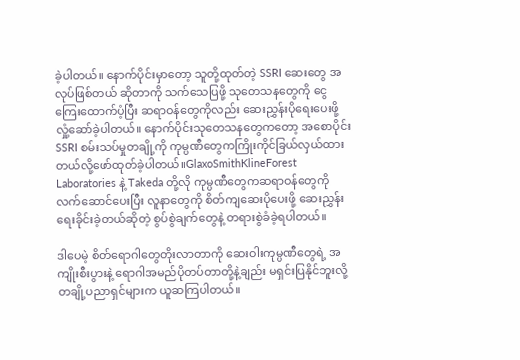ခဲ့ပါတယ်။ နောက်ပိုင်းမှာတော့ သူတို့ထုတ်တဲ့ SSRI ဆေးတွေ အလုပ်ဖြစ်တယ် ဆိုတာကို သက်သေပြဖို့ သုတေသနတွေကို ငွေကြေးထောက်ပံ့ပြီး ဆရာဝန်တွေကိုလည်း ဆေးညွှန်းပိုရေးပေးဖို့လှုံ့ဆော်ခဲ့ပါတယ်။ နောက်ပိုင်းသုတေသနတွေကတော့ အစောပိုင်း SSRI စမ်းသပ်မှုတချို့ကို ကုမ္ပဏီတွေကကြိုးကိုင်ခြယ်လှယ်ထားတယ်လို့ဖော်ထုတ်ခဲ့ပါတယ်။GlaxoSmithKlineForest Laboratories နဲ့ Takeda တို့လို ကုမ္ပဏီတွေကဆရာဝန်တွေကို လက်ဆောင်ပေးပြီး လူနာတွေကို စိတ်ကျဆေးပိုပေးဖို့ ဆေးညွှန်းရေးခိုင်းခဲ့တယ်ဆိုတဲ့ စွပ်စွဲချက်တွေနဲ့ တရားစွဲခံခဲ့ရပါတယ်။

ဒါပေမဲ့ စိတ်ရောဂါတွေတိုးလာတာကို ဆေးဝါးကုမ္ပဏီတွေရဲ့ အကျိုးစီးပွားနဲ့ ရောဂါအမည်ပိုတပ်တာတို့နဲ့ချည်း မရှင်းပြနိုင်ဘူးလို့ တချို့ပညာရှင်များက ယူဆကြပါတယ်။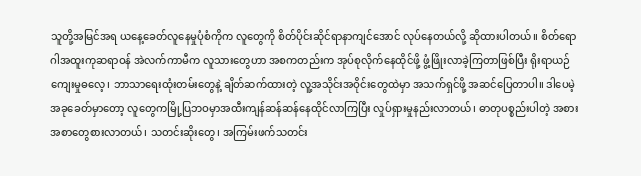သူတို့အမြင်အရ ယနေ့ခေတ်လူနေမှုပုံစံကိုက လူတွေကို စိတ်ပိုင်းဆိုင်ရာနာကျင်အောင် လုပ်နေတယ်လို့ ဆိုထားပါတယ်။ စိတ်ရောဂါအထူးကုဆရာဝန် အဲလက်ကာမီက လူသားတွေဟာ အစကတည်းက အုပ်စုလိုက်နေထိုင်ဖို့ ဖွံ့ဖြိုးလာခဲ့ကြတာဖြစ်ပြီး ရိုးရာယဉ်ကျေးမှုဓလေ့၊ ဘာသာရေးထုံးတမ်းတွေနဲ့ ချိတ်ဆက်ထားတဲ့ လူ့အသိုင်းအဝိုင်းတွေထဲမှာ အသက်ရှင်ဖို့ အဆင်ပြေတာပါ။ ဒါပေမဲ့ အခုခေတ်မှာတော့ လူတွေကမြို့ပြဘဝမှာအထီးကျန်ဆန်ဆန်နေထိုင်လာကြပြီး လှုပ်ရှားမှုနည်းလာတယ်၊ ဓာတုပစ္စည်းပါတဲ့ အစားအစာတွေစားလာတယ်၊ သတင်းဆိုးတွေ၊ အကြမ်းဖက်သတင်း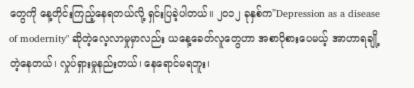တွေကို နေ့တိုင်းကြည့်နေရတယ်လို့ ရှင်းပြခဲ့ပါတယ်။ ၂၀၁၂ ခုနှစ်က"Depression as a disease of modernity" ဆိုတဲ့လေ့လာမှုမှာလည်း ယနေ့ခေတ်လူတွေဟာ အစာပိုစားပေမယ့် အာဟာရချို့တဲ့နေတယ်၊ လှုပ်ရှားမှုနည်းတယ်၊ နေရောင်မရဘူး၊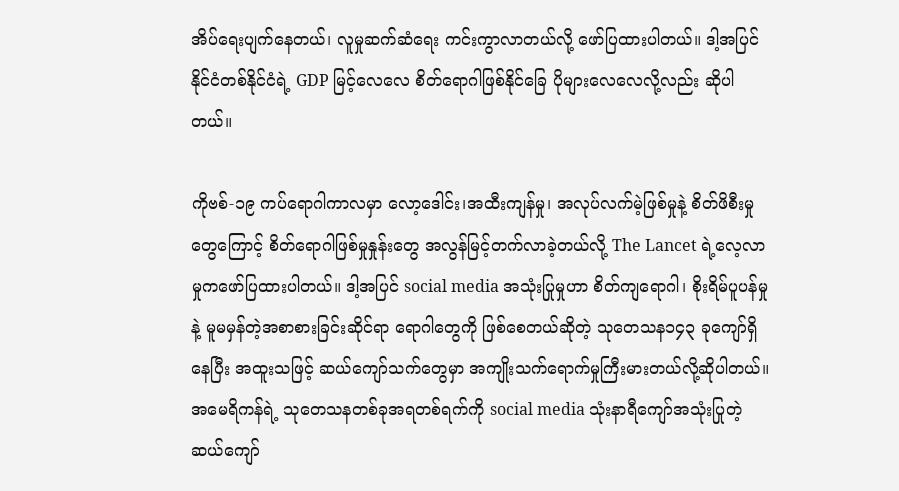အိပ်ရေးပျက်နေတယ်၊ လူမှုဆက်ဆံရေး ကင်းကွာလာတယ်လို့ ဖော်ပြထားပါတယ်။ ဒါ့အပြင် နိုင်ငံတစ်နိုင်ငံရဲ့ GDP မြင့်လေလေ စိတ်ရောဂါဖြစ်နိုင်ခြေ ပိုများလေလေလို့လည်း ဆိုပါတယ်။

ကိုဗစ်-၁၉ ကပ်ရောဂါကာလမှာ လော့ဒေါင်း၊အထီးကျန်မှု၊ အလုပ်လက်မဲ့ဖြစ်မှုနဲ့ စိတ်ဖိစီးမှုတွေကြောင့် စိတ်ရောဂါဖြစ်မှုနှုန်းတွေ အလွန်မြင့်တက်လာခဲ့တယ်လို့ The Lancet ရဲ့လေ့လာမှုကဖော်ပြထားပါတယ်။ ဒါ့အပြင် social media အသုံးပြုမှုဟာ စိတ်ကျရောဂါ၊ စိုးရိမ်ပူပန်မှုနဲ့ မူမမှန်တဲ့အစာစားခြင်းဆိုင်ရာ ရောဂါတွေကို ဖြစ်စေတယ်ဆိုတဲ့ သုတေသန၁၄၃ ခုကျော်ရှိနေပြီး အထူးသဖြင့် ဆယ်ကျော်သက်တွေမှာ အကျိုးသက်ရောက်မှုကြီးမားတယ်လို့ဆိုပါတယ်။ အမေရိကန်ရဲ့ သုတေသနတစ်ခုအရတစ်ရက်ကို social media သုံးနာရီကျော်အသုံးပြုတဲ့ ဆယ်ကျော်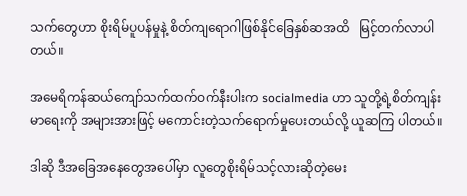သက်တွေဟာ စိုးရိမ်ပူပန်မှုနဲ့ စိတ်ကျရောဂါဖြစ်နိုင်ခြေနှစ်ဆအထိ   မြင့်တက်လာပါတယ်။

အမေရိကန်ဆယ်ကျော်သက်ထက်ဝက်နီးပါးက socialmedia ဟာ သူတို့ရဲ့စိတ်ကျန်းမာရေးကို အများအားဖြင့် မကောင်းတဲ့သက်ရောက်မှုပေးတယ်လို့ ယူဆကြ ပါတယ်။

ဒါဆို ဒီအခြေအနေတွေအပေါ်မှာ လူတွေစိုးရိမ်သင့်လားဆိုတဲ့မေး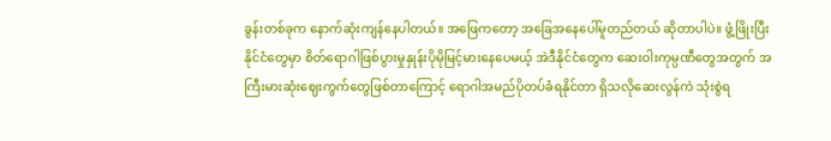ခွန်းတစ်ခုက နောက်ဆုံးကျန်နေပါတယ်။ အဖြေကတော့ အခြေအနေပေါ်မူတည်တယ် ဆိုတာပါပဲ။ ဖွံ့ဖြိုးပြီးနိုင်ငံတွေမှာ စိတ်ရောဂါဖြစ်ပွားမှုနှုန်းပိုမိုမြင့်မားနေပေမယ့် အဲဒီနိုင်ငံတွေက ဆေးဝါးကုမ္ပဏီတွေအတွက် အကြီးမားဆုံးဈေးကွက်တွေဖြစ်တာကြောင့် ရောဂါအမည်ပိုတပ်ခံရနိုင်တာ ရှိသလိုဆေးလွန်ကဲ သုံးစွဲရ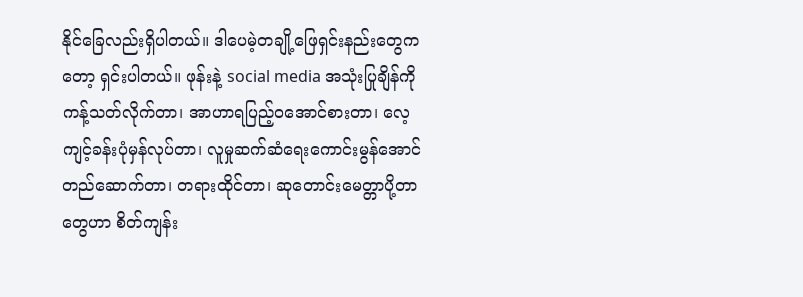နိုင်ခြေလည်းရှိပါတယ်။ ဒါပေမဲ့တချို့ဖြေရှင်းနည်းတွေကတော့ ရှင်းပါတယ်။ ဖုန်းနဲ့ social media အသုံးပြုချိန်ကို ကန့်သတ်လိုက်တာ၊ အာဟာရပြည့်ဝအောင်စားတာ၊ လေ့ကျင့်ခန်းပုံမှန်လုပ်တာ၊ လူမှုဆက်ဆံရေးကောင်းမွန်အောင် တည်ဆောက်တာ၊ တရားထိုင်တာ၊ ဆုတောင်းမေတ္တာပို့တာတွေဟာ စိတ်ကျန်း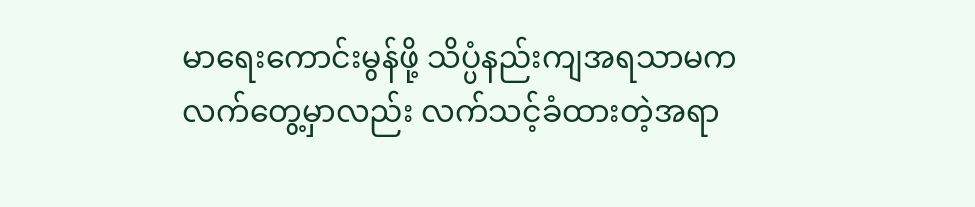မာရေးကောင်းမွန်ဖို့ သိပ္ပံနည်းကျအရသာမက လက်တွေ့မှာလည်း လက်သင့်ခံထားတဲ့အရာ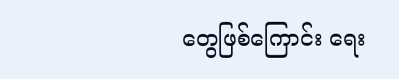တွေဖြစ်ကြောင်း ရေး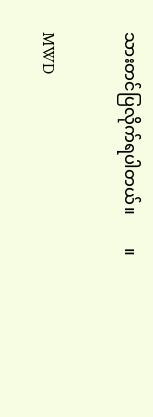သားတင်ပြလိုက်ရပါတယ်။        ။

MWD